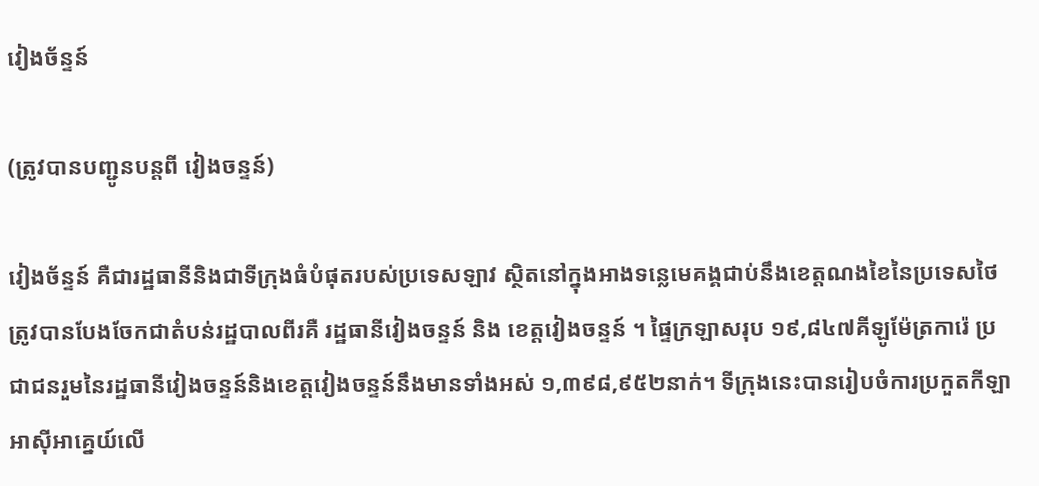វៀងច័ន្ទន៍

(ត្រូវបានបញ្ជូនបន្តពី វៀងចន្ទន៍)

វៀងច័ន្ទន៍ គឺជារដ្ឋធានីនិងជាទីក្រុងធំបំផុតរបស់ប្រទេសឡាវ ស្ថិតនៅក្នុងអាងទន្លេមេគង្គជាប់នឹងខេត្តណងខៃនៃប្រទេសថៃត្រូវបានបែងចែកជាតំបន់រដ្ឋបាលពីរគឺ រដ្ឋធានីវៀងចន្ទន៍ និង ខេត្តវៀងចន្ទន៍ ។ ផ្ទៃក្រឡាសរុប ១៩,៨៤៧គីឡូម៉ែត្រការ៉េ ប្រជាជនរួមនៃរដ្ឋធានីវៀងចន្ទន៍និងខេត្តវៀងចន្ទន៍នឹងមានទាំងអស់ ១,៣៩៨,៩៥២នាក់។ ទីក្រុងនេះបានរៀបចំការប្រកួតកីឡា អាស៊ីអាគ្នេយ៍លើ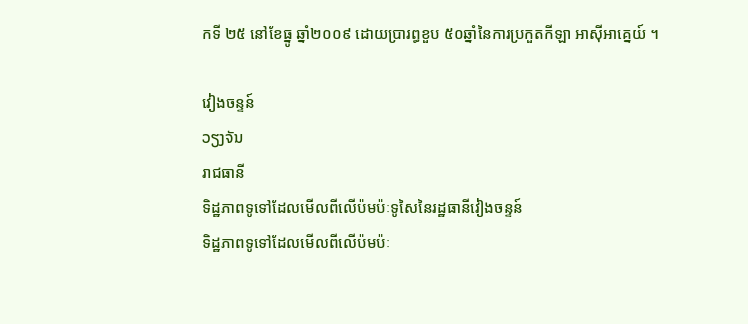កទី ២៥ នៅខែធ្នូ ឆ្នាំ២០០៩ ដោយប្រារព្ធខួប ៥០ឆ្នាំនៃការប្រកួតកីឡា អាស៊ីអាគ្នេយ៍ ។

វៀងចន្ទន៍
ວຽງຈັນ
រាជធានី
ទិដ្ឋភាពទូទៅដែលមើលពីលើប៉មប៉ៈទូសៃនៃរដ្ឋធានីវៀងចន្ទន៍
ទិដ្ឋភាពទូទៅដែលមើលពីលើប៉មប៉ៈ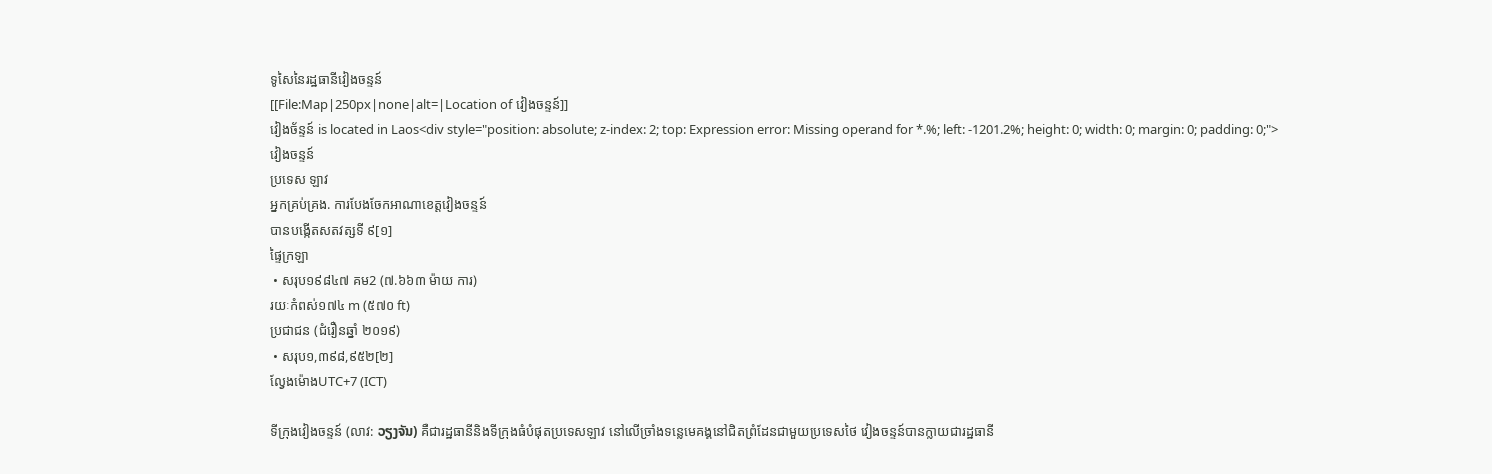ទូសៃនៃរដ្ឋធានីវៀងចន្ទន៍
[[File:Map|250px|none|alt=|Location of វៀងចន្ទន៍]]
វៀងច័ន្ទន៍ is located in Laos<div style="position: absolute; z-index: 2; top: Expression error: Missing operand for *.%; left: -1201.2%; height: 0; width: 0; margin: 0; padding: 0;">
វៀងចន្ទន៍
ប្រទេស ឡាវ
អ្នកគ្រប់គ្រង. ការបែងចែកអាណាខេត្តវៀងចន្ទន៍
បានបង្កើតសតវត្សទី ៩[១]
ផ្ទៃក្រឡា
 • សរុប១៩៨៤៧ គម2 (៧.៦៦៣ ម៉ាយ ការ)
រយៈកំពស់១៧៤ m (៥៧០ ft)
ប្រជាជន (ជំរឿនឆ្នាំ ២០១៩)
 • សរុប១,៣៩៨,៩៥២[២]
ល្វែងម៉ោងUTC+7 (ICT)

ទីក្រុងវៀងចន្ទន៍ (លាវ: ວຽງຈັນ) គឺជារដ្ឋធានីនិងទីក្រុងធំបំផុតប្រទេសឡាវ នៅលើច្រាំងទន្លេមេគង្គនៅជិតព្រំដែនជាមួយប្រទេសថៃ វៀងចន្ទន៍បានក្លាយជារដ្ឋធានី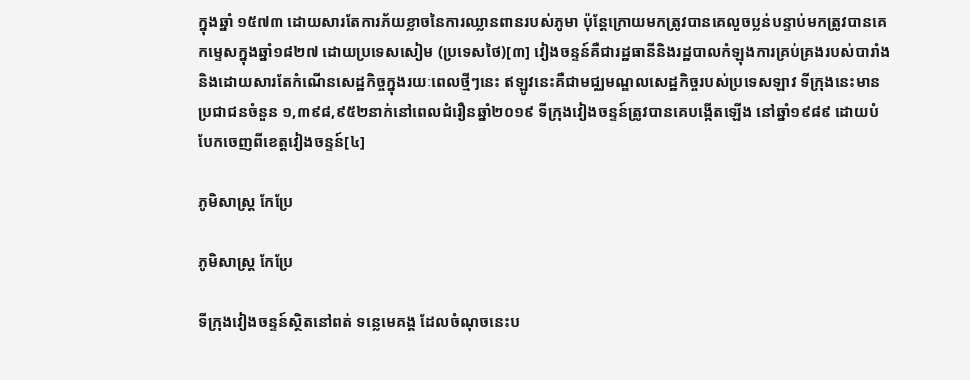ក្នុងឆ្នាំ ១៥៧៣ ដោយសារតែការភ័យខ្លាចនៃការឈ្លានពានរបស់ភូមា ប៉ុន្តែក្រោយមកត្រូវបានគេលួចប្លន់បន្ទាប់មកត្រូវបានគេកម្ទេសក្នុងឆ្នាំ១៨២៧ ដោយប្រទេសសៀម (ប្រទេសថៃ)[៣] វៀងចន្ទន៍គឺជារដ្ឋធានីនិងរដ្ឋបាលកំឡុងការគ្រប់គ្រងរបស់បារាំងនិងដោយសារតែកំណើនសេដ្ឋកិច្ចក្នុងរយៈពេលថ្មីៗនេះ ឥឡូវនេះគឺជាមជ្ឈមណ្ឌលសេដ្ឋកិច្ចរបស់ប្រទេសឡាវ ទីក្រុងនេះមានប្រជាជនចំនួន ១,៣៩៨,៩៥២នាក់នៅពេលជំរឿនឆ្នាំ២០១៩ ទីក្រុងវៀងចន្ទន៍ត្រូវបានគេបង្កើតឡើង នៅឆ្នាំ១៩៨៩ ដោយបំបែកចេញពីខេត្តវៀងចន្ទន៍[៤]

ភូមិសាស្រ្ត កែប្រែ

ភូមិសាស្ត្រ កែប្រែ

ទីក្រុងវៀងចន្ទន៍ស្ថិតនៅពត់ ទន្លេមេគង្គ ដែលចំណុចនេះប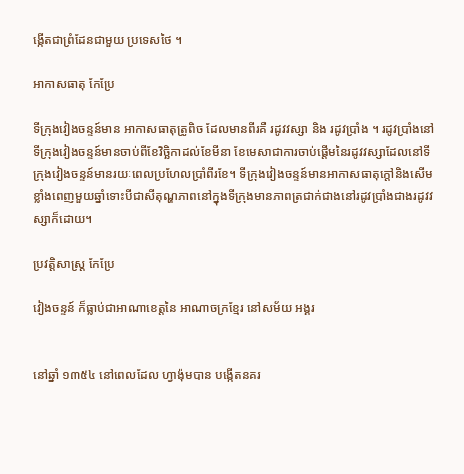ង្កើតជាព្រំដែនជាមួយ ប្រទេសថៃ ។

អាកាសធាតុ កែប្រែ

ទីក្រុងវៀងចន្ទន៍មាន អាកាសធាតុត្រូពិច ដែលមានពីរគឺ រដូវវស្សា និង រដូវប្រាំង ។ រដូវប្រាំងនៅទីក្រុងវៀងចន្ទន៍មានចាប់ពីខែវិច្ឆិកាដល់ខែមីនា ខែមេសាជាការចាប់ផ្តើមនៃរដូវវស្សាដែលនៅទីក្រុងវៀងចន្ទន៍មានរយៈពេលប្រហែលប្រាំពីរខែ។ ទីក្រុងវៀងចន្ទន៍មានអាកាសធាតុក្តៅនិងសើមខ្លាំងពេញមួយឆ្នាំទោះបីជាសីតុណ្ហភាពនៅក្នុងទីក្រុងមានភាពត្រជាក់ជាងនៅរដូវប្រាំងជាងរដូវវស្សាក៏ដោយ។

ប្រវត្តិសាស្ត្រ កែប្រែ

វៀងចន្ទន៍ ក៏ធ្លាប់ជាអាណាខេត្តនៃ អាណាចក្រខ្មែរ នៅសម័យ អង្គរ


នៅឆ្នាំ ១៣៥៤ នៅពេលដែល ហ្វាង៉ុមបាន បង្កើតនគរ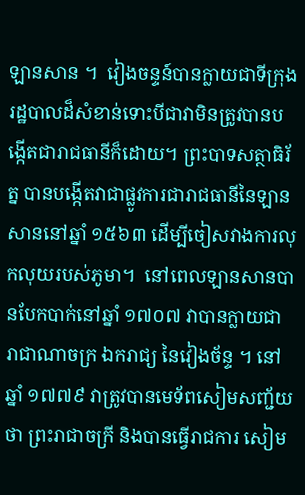ឡានសាន ។  វៀងចន្ទន៍បានក្លាយជាទីក្រុងរដ្ឋបាលដ៏សំខាន់ទោះបីជាវាមិនត្រូវបានបង្កើតជារាជធានីក៏ដោយ។ ព្រះបាទសត្ថាធិរ័ត្ន បានបង្កើតវាជាផ្លូវការជារាជធានីនៃឡានសាននៅឆ្នាំ ១៥៦៣ ដើម្បីចៀសវាងការលុកលុយរបស់ភូមា។  នៅពេលឡានសានបានបែកបាក់នៅឆ្នាំ ១៧០៧ វាបានក្លាយជា រាជាណាចក្រ ឯករាជ្យ នៃវៀងច័ន្ទ ។ នៅឆ្នាំ ១៧៧៩ វាត្រូវបានមេទ័ពសៀមសញ្ជ័យថា ព្រះរាជាចក្រី និងបានធ្វើរាជការ សៀម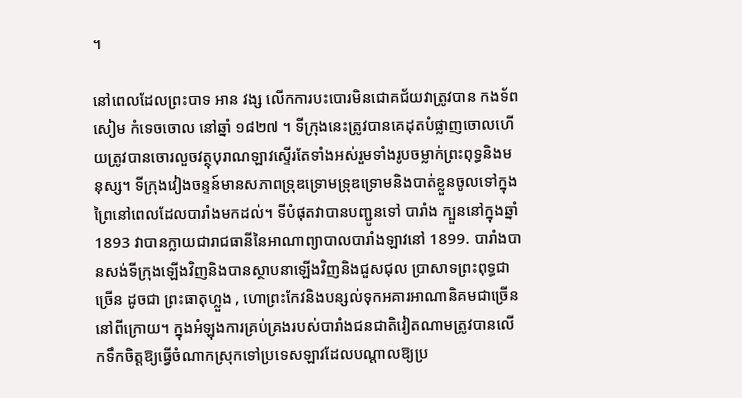។

នៅពេលដែលព្រះបាទ អាន វង្ស លើកការបះបោរមិនជោគជ័យវាត្រូវបាន កងទ័ព សៀម កំទេចចោល នៅឆ្នាំ ១៨២៧ ។ ទីក្រុងនេះត្រូវបានគេដុតបំផ្លាញចោលហើយត្រូវបានចោរលួចវត្ថុបុរាណឡាវស្ទើរតែទាំងអស់រួមទាំងរូបចម្លាក់ព្រះពុទ្ធនិងមនុស្ស។ ទីក្រុងវៀងចន្ទន៍មានសភាពទ្រុឌទ្រោមទ្រុឌទ្រោមនិងបាត់ខ្លួនចូលទៅក្នុងព្រៃនៅពេលដែលបារាំងមកដល់។ ទីបំផុតវាបានបញ្ជូនទៅ បារាំង ក្បួននៅក្នុងឆ្នាំ 1893 វាបានក្លាយជារាជធានីនៃអាណាព្យាបាលបារាំងឡាវនៅ 1899. បារាំងបានសង់ទីក្រុងឡើងវិញនិងបានស្ថាបនាឡើងវិញនិងជួសជុល ប្រាសាទព្រះពុទ្ធជាច្រើន ដូចជា ព្រះធាតុហ្លួង , ហោព្រះកែវនិងបន្សល់ទុកអគារអាណានិគមជាច្រើននៅពីក្រោយ។ ក្នុងអំឡុងការគ្រប់គ្រងរបស់បារាំងជនជាតិវៀតណាមត្រូវបានលើកទឹកចិត្តឱ្យធ្វើចំណាកស្រុកទៅប្រទេសឡាវដែលបណ្តាលឱ្យប្រ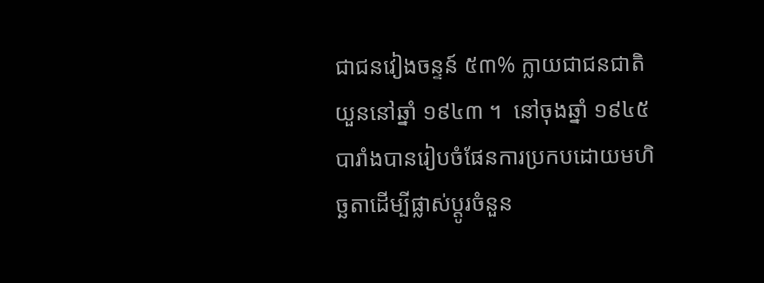ជាជនវៀងចន្ទន៍ ៥៣% ក្លាយជាជនជាតិយួននៅឆ្នាំ ១៩៤៣ ។  នៅចុងឆ្នាំ ១៩៤៥ បារាំងបានរៀបចំផែនការប្រកបដោយមហិច្ឆតាដើម្បីផ្លាស់ប្តូរចំនួន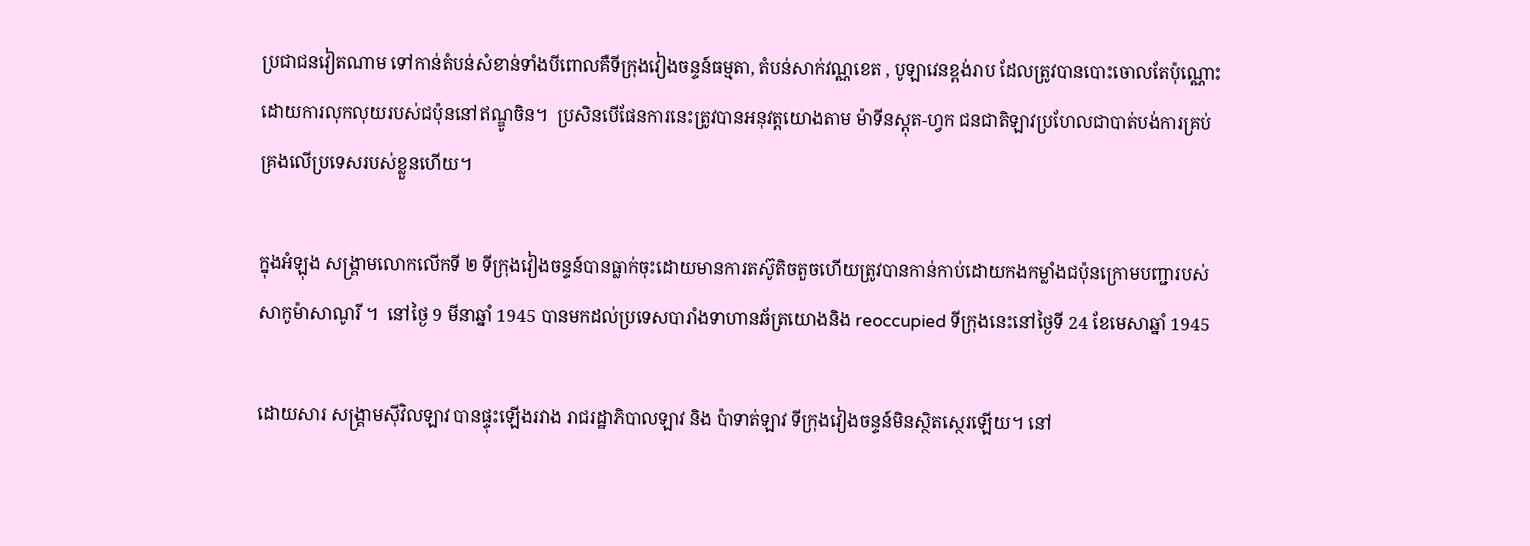ប្រជាជនវៀតណាម ទៅកាន់តំបន់សំខាន់ទាំងបីពោលគឺទីក្រុងវៀងចន្ទន៍ធម្មតា, តំបន់សាក់វណ្ណខេត , បូឡាវេនខ្ពង់រាប ដែលត្រូវបានបោះចោលតែប៉ុណ្ណោះដោយការលុកលុយរបស់ជប៉ុននៅឥណ្ឌូចិន។  ប្រសិនបើផែនការនេះត្រូវបានអនុវត្តយោងតាម ម៉ាទីនស្តុត-ហ្វក ជនជាតិឡាវប្រហែលជាបាត់បង់ការគ្រប់គ្រងលើប្រទេសរបស់ខ្លួនហើយ។

ក្នុងអំឡុង សង្គ្រាមលោកលើកទី ២ ទីក្រុងវៀងចន្ទន៍បានធ្លាក់ចុះដោយមានការតស៊ូតិចតួចហើយត្រូវបានកាន់កាប់ដោយកងកម្លាំងជប៉ុនក្រោមបញ្ជារបស់ សាកូម៉ាសាណូរី ។  នៅថ្ងៃ 9 មីនាឆ្នាំ 1945 បានមកដល់ប្រទេសបារាំងទាហានឆ័ត្រយោងនិង reoccupied ទីក្រុងនេះនៅថ្ងៃទី 24 ខែមេសាឆ្នាំ 1945

ដោយសារ សង្រ្គាមស៊ីវិលឡាវ បានផ្ទុះឡើងរវាង រាជរដ្ឋាភិបាលឡាវ និង ប៉ាទាត់ឡាវ ទីក្រុងវៀងចន្ទន៍មិនស្ថិតស្ថេរឡើយ។ នៅ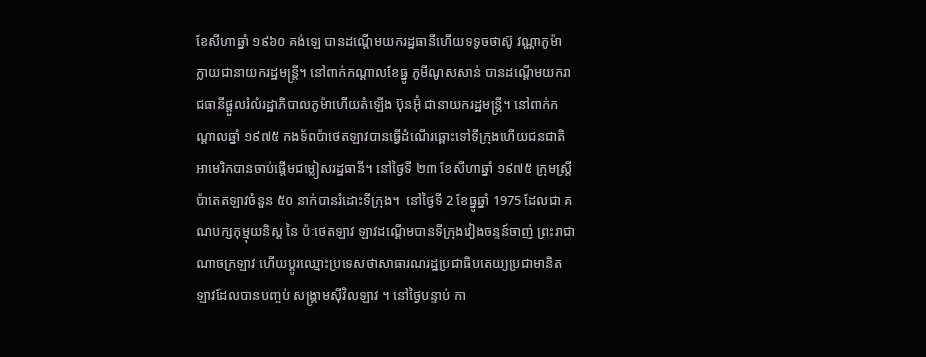ខែសីហាឆ្នាំ ១៩៦០ គង់ឡេ បានដណ្តើមយករដ្ឋធានីហើយទទូចថាស៊ូ វណ្ណាភូម៉ា ក្លាយជានាយករដ្ឋមន្ត្រី។ នៅពាក់កណ្តាលខែធ្នូ ភូមីណូសសាន់ បានដណ្តើមយករាជធានីផ្តួលរំលំរដ្ឋាភិបាលភូម៉ាហើយតំឡើង ប៊ុនអ៊ុំ ជានាយករដ្ឋមន្ត្រី។ នៅពាក់កណ្តាលឆ្នាំ ១៩៧៥ កងទ័ពប៉ាថេតឡាវបានធ្វើដំណើរឆ្ពោះទៅទីក្រុងហើយជនជាតិអាមេរិកបានចាប់ផ្តើមជម្លៀសរដ្ឋធានី។ នៅថ្ងៃទី ២៣ ខែសីហាឆ្នាំ ១៩៧៥ ក្រុមស្ត្រីប៉ាតេតឡាវចំនួន ៥០ នាក់បានរំដោះទីក្រុង។  នៅថ្ងៃទី 2 ខែធ្នូឆ្នាំ 1975 ដែលជា គណបក្សកុម្មុយនិស្ត នៃ ប៉ៈថេតឡាវ ឡាវដណ្តើមបានទីក្រុងវៀងចន្ទន៍ចាញ់ ព្រះរាជាណាចក្រឡាវ ហើយប្តូរឈ្មោះប្រទេសថាសាធារណរដ្ឋប្រជាធិបតេយ្យប្រជាមានិតឡាវដែលបានបញ្ចប់ សង្គ្រាមស៊ីវិលឡាវ ។ នៅថ្ងៃបន្ទាប់ កា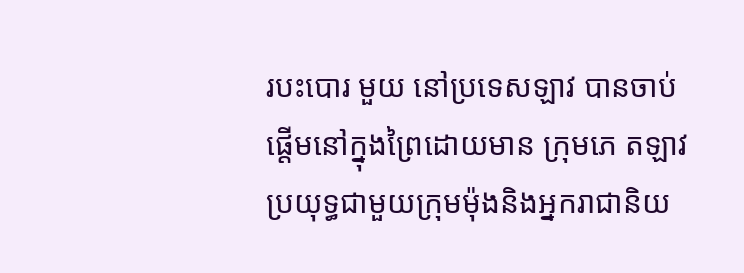របះបោរ មួយ នៅប្រទេសឡាវ បានចាប់ផ្តើមនៅក្នុងព្រៃដោយមាន ក្រុមភេ តឡាវប្រយុទ្ធជាមួយក្រុមម៉ុងនិងអ្នករាជានិយ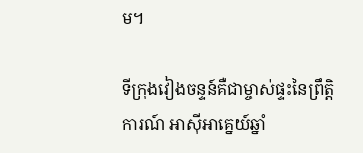ម។

ទីក្រុងវៀងចន្ទន៍គឺជាម្ចាស់ផ្ទះនៃព្រឹត្តិការណ៍ អាស៊ីអាគ្នេយ៍ឆ្នាំ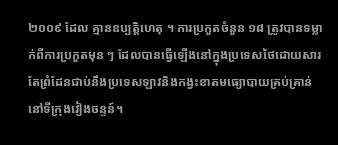២០០៩ ដែល គ្មានឧប្បត្តិហេតុ ។ ការប្រកួតចំនួន ១៨ ត្រូវបានទម្លាក់ពីការប្រកួតមុន ៗ ដែលបានធ្វើឡើងនៅក្នុងប្រទេសថៃដោយសារតែព្រំដែនជាប់នឹងប្រទេសឡាវនិងកង្វះខាតមធ្យោបាយគ្រប់គ្រាន់នៅទីក្រុងវៀងចន្ទន៍។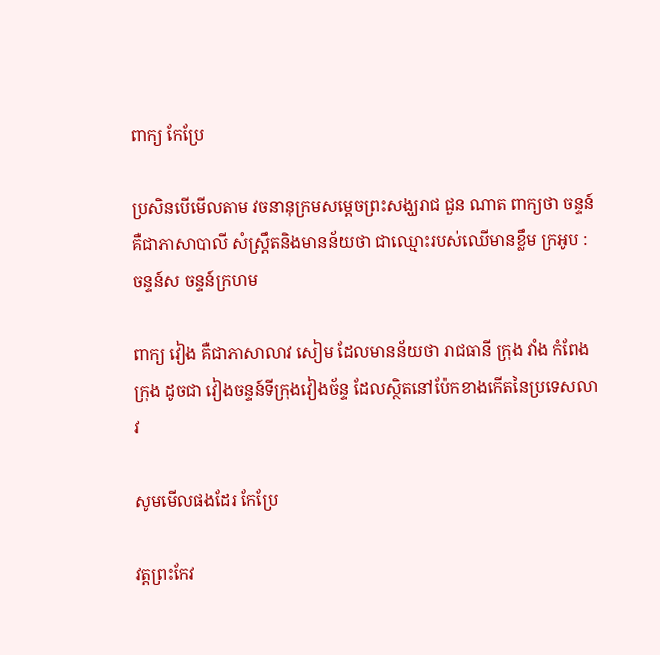ពាក្យ កែប្រែ

ប្រសិនបើមើលតាម វចនានុក្រមសម្តេចព្រះសង្ឃរាជ ជួន ណាត ពាក្យថា ចន្ទន៍ គឺជាភាសាបាលី សំស្រ្តឹតនិងមានន័យថា ជាឈ្មោះរបស់ឈើមានខ្លឹម ក្រអូប : ចន្ទន៍ស ចន្ទន៍ក្រហម

ពាក្យ វៀង គឺជាភាសាលាវ សៀម ដែលមានន័យថា រាជធានី ក្រុង វាំង កំពែងក្រុង ដូចជា វៀងចន្ទន៍ទីក្រុងវៀងច័ន្ទ ដែលស្ថិតនៅប៉ែកខាងកើតនៃប្រទេសលាវ

សូមមើលផងដែរ កែប្រែ

វត្តព្រះកែវ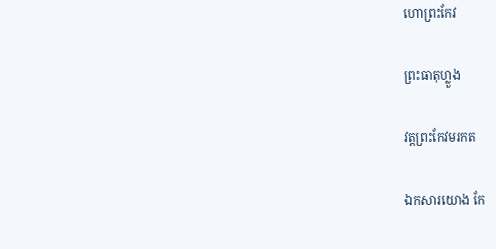ហោព្រះកែវ

ព្រះធាតុហ្លួង

វត្តព្រះកែវមរកត

ឯកសារយោង កែ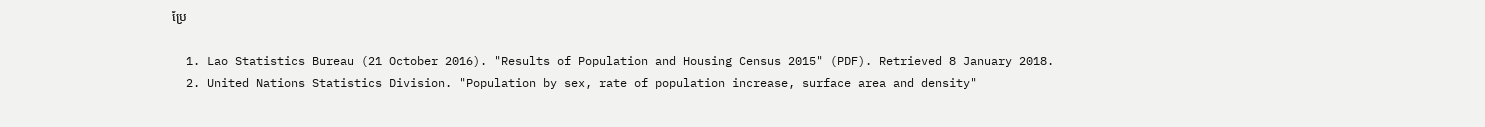ប្រែ

  1. Lao Statistics Bureau (21 October 2016). "Results of Population and Housing Census 2015" (PDF). Retrieved 8 January 2018.
  2. United Nations Statistics Division. "Population by sex, rate of population increase, surface area and density"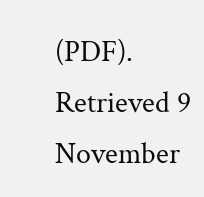(PDF). Retrieved 9 November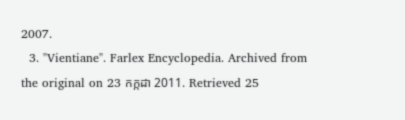2007.
  3. "Vientiane". Farlex Encyclopedia. Archived from the original on 23 កក្កដា 2011. Retrieved 25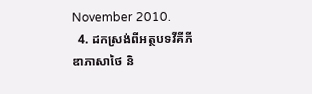November 2010.
  4. ដកស្រង់ពីអត្ថបទវីគីភីឌាភាសាថៃ និ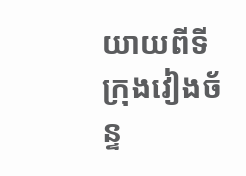យាយពីទីក្រុងវៀងច័ន្ទ